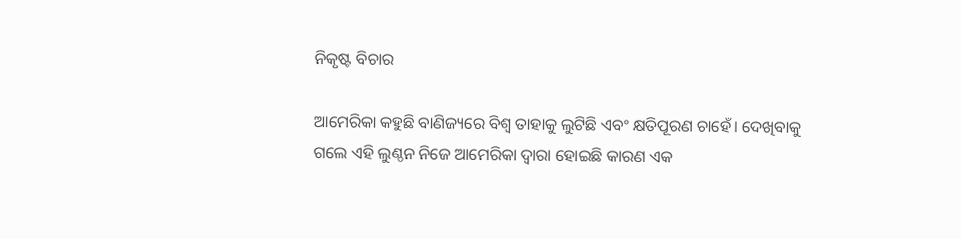ନିକୃଷ୍ଟ ବିଚାର

ଆମେରିକା କହୁଛି ବାଣିଜ୍ୟରେ ବିଶ୍ୱ ତାହାକୁ ଲୁଟିଛି ଏବଂ କ୍ଷତିପୂରଣ ଚାହେଁ। ଦେଖିବାକୁ ଗଲେ ଏହି ଲୁଣ୍ଠନ ନିଜେ ଆମେରିକା ଦ୍ୱାରା ହୋଇଛି କାରଣ ଏକ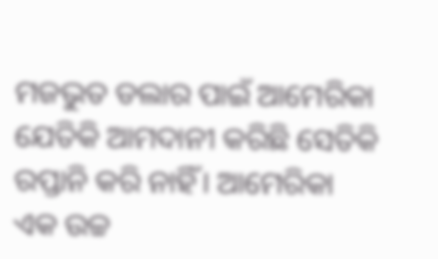ମଜଭୁତ ଡଲାର ପାଇଁ ଆମେରିକା ଯେତିକି ଆମଦାନୀ କରିଛି ସେତିକି ରପ୍ତାନି କରି ନାହିଁ। ଆମେରିକା ଏକ ଉଚ୍ଚ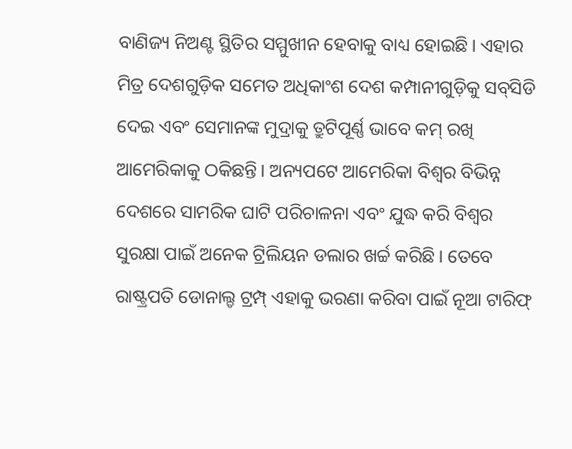ବାଣିଜ୍ୟ ନିଅଣ୍ଟ ସ୍ଥିତିର ସମ୍ମୁଖୀନ ହେବାକୁ ବାଧ୍ୟ ହୋଇଛି। ଏହାର ମିତ୍ର ଦେଶଗୁଡ଼ିକ ସମେତ ଅଧିକାଂଶ ଦେଶ କମ୍ପାନୀଗୁଡ଼ିକୁ ସବ୍‌ସିଡି ଦେଇ ଏବଂ ସେମାନଙ୍କ ମୁଦ୍ରାକୁ ତ୍ରୁଟିପୂର୍ଣ୍ଣ ଭାବେ କମ୍‌ ରଖି ଆମେରିକାକୁ ଠକିଛନ୍ତି। ଅନ୍ୟପଟେ ଆମେରିକା ବିଶ୍ୱର ବିଭିନ୍ନ ଦେଶରେ ସାମରିକ ଘାଟି ପରିଚାଳନା ଏବଂ ଯୁଦ୍ଧ କରି ବିଶ୍ୱର ସୁରକ୍ଷା ପାଇଁ ଅନେକ ଟ୍ରିଲିୟନ ଡଲାର ଖର୍ଚ୍ଚ କରିଛି। ତେବେ ରାଷ୍ଟ୍ରପତି ଡୋନାଲ୍ଡ ଟ୍ରମ୍ପ୍‌ ଏହାକୁ ଭରଣା କରିବା ପାଇଁ ନୂଆ ଟାରିଫ୍‌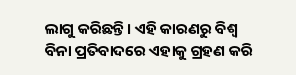ଲାଗୁ କରିଛନ୍ତି। ଏହି କାରଣରୁ ବିଶ୍ୱ ବିନା ପ୍ରତିବାଦରେ ଏହାକୁ ଗ୍ରହଣ କରି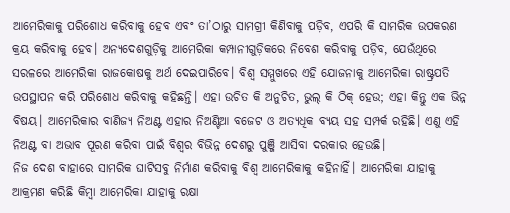ଆମେରିକାକୁ ପରିଶୋଧ କରିବାକୁ ହେବ ଏବଂ ତା’ଠାରୁ ସାମଗ୍ରୀ କିଣିବାକୁ ପଡ଼ିବ, ଏପରି କି ସାମରିକ ଉପକରଣ କ୍ରୟ କରିବାକୁ ହେବ। ଅନ୍ୟଦେଶଗୁଡ଼ିକୁ ଆମେରିକା କମ୍ପାନୀଗୁଡ଼ିକରେ ନିବେଶ କରିବାକୁ ପଡ଼ିବ, ଯେଉଁଥିରେ ସରଳରେ ଆମେରିକା ରାଜକୋଷକୁ ଅର୍ଥ ଦେଇପାରିବେ। ବିଶ୍ୱ ସମ୍ମୁଖରେ ଏହି ଯୋଜନାକୁ ଆମେରିକା ରାଷ୍ଟ୍ରପତି ଉପସ୍ଥାପନ କରି ପରିଶୋଧ କରିବାକୁ କହିଛନ୍ତି। ଏହା ଉଚିତ କି ଅନୁଚିତ, ଭୁଲ୍‌ କି ଠିକ୍‌ ହେଉ; ଏହା କିନ୍ତୁ ଏକ ଭିନ୍ନ ବିଷୟ। ଆମେରିକାର ବାଣିଜ୍ୟ ନିଅଣ୍ଟ ଏହାର ନିଅଣ୍ଟିଆ ବଜେଟ ଓ ଅତ୍ୟଧିକ ବ୍ୟୟ ସହ ସମ୍ପର୍କ ରହିଛି। ଏଣୁ ଏହି ନିଅଣ୍ଟ ବା ଅଭାବ ପୂରଣ କରିବା ପାଇଁ ବିଶ୍ୱର ବିଭିନ୍ନ ଦେଶରୁ ପୁଞ୍ଜି ଆସିବା ଦରକାର ହେଉଛି।
ନିଜ ଦେଶ ବାହାରେ ସାମରିକ ଘାଟିସବୁ ନିର୍ମାଣ କରିବାକୁ ବିଶ୍ୱ ଆମେରିକାକୁ କହିନାହିଁ। ଆମେରିକା ଯାହାକୁ ଆକ୍ରମଣ କରିଛି କିମ୍ବା ଆମେରିକା ଯାହାକୁ ରକ୍ଷା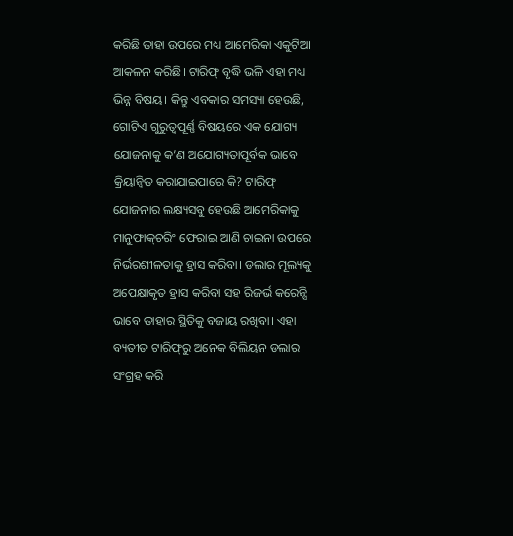କରିଛି ତାହା ଉପରେ ମଧ୍ୟ ଆମେରିକା ଏକୁଟିଆ ଆକଳନ କରିଛି। ଟାରିଫ୍‌ ବୃଦ୍ଧି ଭଳି ଏହା ମଧ୍ୟ ଭିନ୍ନ ବିଷୟ। କିନ୍ତୁ ଏବକାର ସମସ୍ୟା ହେଉଛି, ଗୋଟିଏ ଗୁରୁତ୍ୱପୂର୍ଣ୍ଣ ବିଷୟରେ ଏକ ଯୋଗ୍ୟ ଯୋଜନାକୁ କ’ଣ ଅଯୋଗ୍ୟତାପୂର୍ବକ ଭାବେ କ୍ରିୟାନ୍ବିତ କରାଯାଇପାରେ କି? ଟାରିଫ୍‌ ଯୋଜନାର ଲକ୍ଷ୍ୟସବୁ ହେଉଛି ଆମେରିକାକୁ ମାନୁଫାକ୍‌ଚରିଂ ଫେରାଇ ଆଣି ଚାଇନା ଉପରେ ନିର୍ଭରଶୀଳତାକୁ ହ୍ରାସ କରିବା। ଡଲାର ମୂଲ୍ୟକୁ ଅପେକ୍ଷାକୃତ ହ୍ରାସ କରିବା ସହ ରିଜର୍ଭ କରେନ୍ସି ଭାବେ ତାହାର ସ୍ଥିତିକୁ ବଜାୟ ରଖିବା। ଏହା ବ୍ୟତୀତ ଟାରିଫ୍‌ରୁ ଅନେକ ବିଲିୟନ ଡଲାର ସଂଗ୍ରହ କରି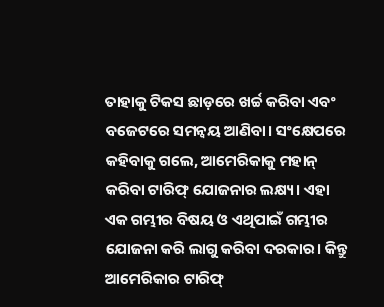ତାହାକୁ ଟିକସ ଛାଡ଼ରେ ଖର୍ଚ୍ଚ କରିବା ଏବଂ ବଜେଟରେ ସମନ୍ବୟ ଆଣିବା। ସଂକ୍ଷେପରେ କହିବାକୁ ଗଲେ, ଆମେରିକାକୁ ମହାନ୍‌ କରିବା ଟାରିଫ୍‌ ଯୋଜନାର ଲକ୍ଷ୍ୟ। ଏହା ଏକ ଗମ୍ଭୀର ବିଷୟ ଓ ଏଥିପାଇଁ ଗମ୍ଭୀର ଯୋଜନା କରି ଲାଗୁ କରିବା ଦରକାର। କିନ୍ତୁ ଆମେରିକାର ଟାରିଫ୍‌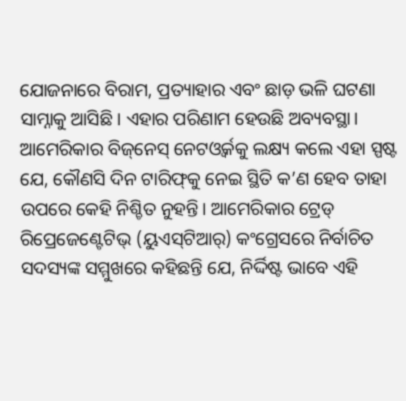ଯୋଜନାରେ ବିରାମ, ପ୍ରତ୍ୟାହାର ଏବଂ ଛାଡ଼ ଭଳି ଘଟଣା ସାମ୍ନାକୁ ଆସିଛି। ଏହାର ପରିଣାମ ହେଉଛି ଅବ୍ୟବସ୍ଥା। ଆମେରିକାର ବିଜ୍‌ନେସ୍‌ ନେଟଓ୍ବର୍କକୁ ଲକ୍ଷ୍ୟ କଲେ ଏହା ସ୍ପଷ୍ଟ ଯେ, କୌଣସି ଦିନ ଟାରିଫ୍‌କୁ ନେଇ ସ୍ଥିତି କ’ଣ ହେବ ତାହା ଉପରେ କେହି ନିଶ୍ଚିତ ନୁହନ୍ତି। ଆମେରିକାର ଟ୍ରେଡ୍‌ ରିପ୍ରେଜେଣ୍ଟେଟିଭ୍‌ (ୟୁଏସ୍‌ଟିଆର୍‌) କଂଗ୍ରେସରେ ନିର୍ବାଚିତ ସଦସ୍ୟଙ୍କ ସମ୍ମୁଖରେ କହିଛନ୍ତି ଯେ, ନିର୍ଦ୍ଦିଷ୍ଟ ଭାବେ ଏହି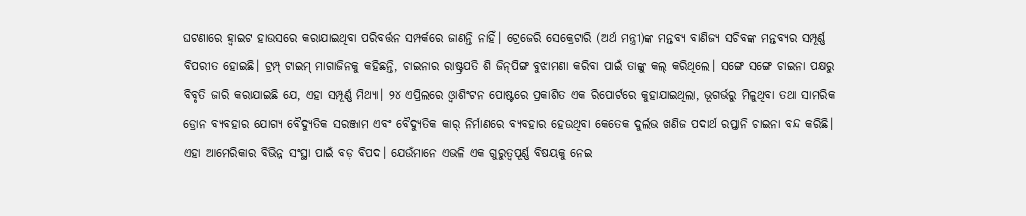ଘଟଣାରେ ହ୍ବାଇଟ ହାଉସରେ କରାଯାଇଥିବା ପରିବର୍ତ୍ତନ ସମ୍ପର୍କରେ ଜାଣନ୍ତି ନାହିଁ। ଟ୍ରେଜେରି ସେକ୍ରେଟାରି (ଅର୍ଥ ମନ୍ତ୍ରୀ)ଙ୍କ ମନ୍ତବ୍ୟ ବାଣିଜ୍ୟ ସଚିବଙ୍କ ମନ୍ତବ୍ୟର ସମ୍ପୂର୍ଣ୍ଣ ବିପରୀତ ହୋଇଛି। ଟ୍ରମ୍ପ୍‌ ଟାଇମ୍‌ ମାଗାଜିନକୁ କହିଛନ୍ତି, ଚାଇନାର ରାଷ୍ଟ୍ରପତି ଶି ଜିନ୍‌ପିଙ୍ଗ ବୁଝାମଣା କରିବା ପାଇଁ ତାଙ୍କୁ କଲ୍‌ କରିଥିଲେ। ସଙ୍ଗେ ସଙ୍ଗେ ଚାଇନା ପକ୍ଷରୁ ବିବୃତି ଜାରି କରାଯାଇଛି ଯେ, ଏହା ସମ୍ପୂର୍ଣ୍ଣ ମିଥ୍ୟା। ୨୪ ଏପ୍ରିଲରେ ଓ୍ବାଶିଂଟନ ପୋଷ୍ଟରେ ପ୍ରକାଶିତ ଏକ ରିପୋର୍ଟରେ କୁହାଯାଇଥିଲା, ଭୂଗର୍ଭରୁ ମିଳୁଥିବା ତଥା ସାମରିକ ଡ୍ରୋନ ବ୍ୟବହାର ଯୋଗ୍ୟ ବୈଦ୍ୟୁତିକ ସରଞ୍ଜାମ ଏବଂ ବୈଦ୍ୟୁତିକ କାର୍‌ ନିର୍ମାଣରେ ବ୍ୟବହାର ହେଉଥିବା କେତେକ ଦୁର୍ଲଭ ଖଣିଜ ପଦାର୍ଥ ରପ୍ତାନି ଚାଇନା ବନ୍ଦ କରିଛି। ଏହା ଆମେରିକାର ବିଭିନ୍ନ ସଂସ୍ଥା ପାଇଁ ବଡ଼ ବିପଦ। ଯେଉଁମାନେ ଏଭଳି ଏକ ଗୁରୁତ୍ୱପୂର୍ଣ୍ଣ ବିଷୟକୁ ନେଇ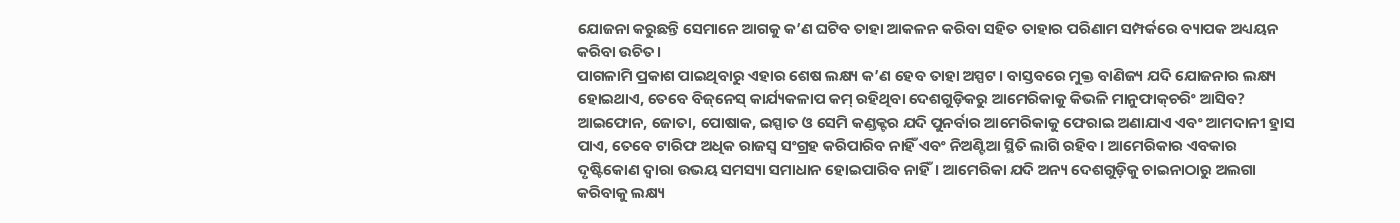ଯୋଜନା କରୁଛନ୍ତି ସେମାନେ ଆଗକୁ କ’ଣ ଘଟିବ ତାହା ଆକଳନ କରିବା ସହିତ ତାହାର ପରିଣାମ ସମ୍ପର୍କରେ ବ୍ୟାପକ ଅଧ୍ୟୟନ କରିବା ଉଚିତ।
ପାଗଳାମି ପ୍ରକାଶ ପାଇଥିବାରୁ ଏହାର ଶେଷ ଲକ୍ଷ୍ୟ କ’ଣ ହେବ ତାହା ଅସ୍ପଟ। ବାସ୍ତବରେ ମୁକ୍ତ ବାଣିଜ୍ୟ ଯଦି ଯୋଜନାର ଲକ୍ଷ୍ୟ ହୋଇଥାଏ, ତେବେ ବିଜ୍‌ନେସ୍‌ କାର୍ଯ୍ୟକଳାପ କମ୍‌ ରହିଥିବା ଦେଶଗୁଡ଼ିକରୁ ଆମେରିକାକୁ କିଭଳି ମାନୁଫାକ୍‌ଚରିଂ ଆସିବ? ଆଇଫୋନ, ଜୋତା, ପୋଷାକ, ଇସ୍ପାତ ଓ ସେମି କଣ୍ଡକ୍ଟର ଯଦି ପୁନର୍ବାର ଆମେରିକାକୁ ଫେରାଇ ଅଣାଯାଏ ଏବଂ ଆମଦାନୀ ହ୍ରାସ ପାଏ, ତେବେ ଟାରିଫ ଅଧିକ ରାଜସ୍ବ ସଂଗ୍ରହ କରିପାରିବ ନାହିଁ ଏବଂ ନିଅଣ୍ଟିଆ ସ୍ଥିତି ଲାଗି ରହିବ। ଆମେରିକାର ଏବକାର ଦୃଷ୍ଟିକୋଣ ଦ୍ୱାରା ଉଭୟ ସମସ୍ୟା ସମାଧାନ ହୋଇପାରିବ ନାହିଁ। ଆମେରିକା ଯଦି ଅନ୍ୟ ଦେଶଗୁଡ଼ିକୁ ଚାଇନାଠାରୁ ଅଲଗା କରିବାକୁ ଲକ୍ଷ୍ୟ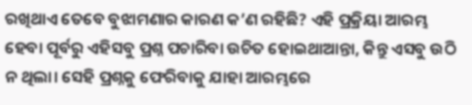ରଖିଥାଏ ତେବେ ବୁଝାମଣାର କାରଣ କ’ଣ ରହିଛି? ଏହି ପ୍ରକ୍ରିୟା ଆରମ୍ଭ ହେବା ପୂର୍ବରୁ ଏହିସବୁ ପ୍ରଶ୍ନ ପଚାରିବା ଉଚିତ ହୋଇଥାଆନ୍ତା, କିନ୍ତୁ ଏସବୁ ଉଠି ନ ଥିଲା। ସେହି ପ୍ରଶ୍ନକୁ ଫେରିବାକୁ ଯାହା ଆରମ୍ଭରେ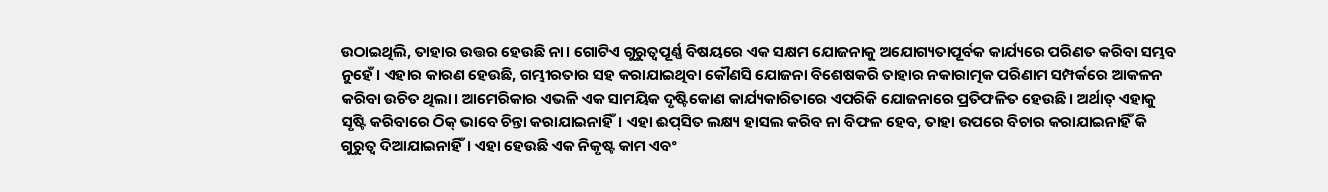ଉଠାଇଥିଲି, ତାହାର ଉତ୍ତର ହେଉଛି ନା। ଗୋଟିଏ ଗୁରୁତ୍ୱପୂର୍ଣ୍ଣ ବିଷୟରେ ଏକ ସକ୍ଷମ ଯୋଜନାକୁ ଅଯୋଗ୍ୟତାପୂର୍ବକ କାର୍ଯ୍ୟରେ ପରିଣତ କରିବା ସମ୍ଭବ ନୁହେଁ। ଏହାର କାରଣ ହେଉଛି, ଗମ୍ଭୀରତାର ସହ କରାଯାଇଥିବା କୌଣସି ଯୋଜନା ବିଶେଷକରି ତାହାର ନକାରାତ୍ମକ ପରିଣାମ ସମ୍ପର୍କରେ ଆକଳନ କରିବା ଉଚିତ ଥିଲା। ଆମେରିକାର ଏଭଳି ଏକ ସାମୟିକ ଦୃଷ୍ଟିକୋଣ କାର୍ଯ୍ୟକାରିତାରେ ଏପରିକି ଯୋଜନାରେ ପ୍ରତିଫଳିତ ହେଉଛି। ଅର୍ଥାତ୍‌ ଏହାକୁ ସୃଷ୍ଟି କରିବାରେ ଠିକ୍‌ ଭାବେ ଚିନ୍ତା କରାଯାଇନାହିଁ। ଏହା ଈପ୍‌ସିତ ଲକ୍ଷ୍ୟ ହାସଲ କରିବ ନା ବିଫଳ ହେବ, ତାହା ଉପରେ ବିଚାର କରାଯାଇନାହିଁ କି ଗୁରୁତ୍ୱ ଦିଆଯାଇନାହିଁ। ଏହା ହେଉଛି ଏକ ନିକୃଷ୍ଟ କାମ ଏବଂ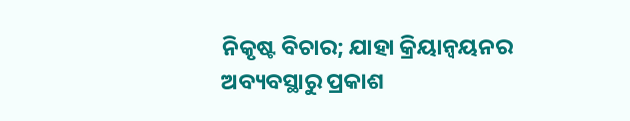ନିକୃଷ୍ଟ ବିଚାର; ଯାହା କ୍ରିୟାନ୍ବୟନର ଅବ୍ୟବସ୍ଥାରୁ ପ୍ରକାଶ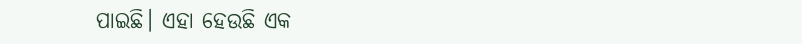ପାଇଛି। ଏହା ହେଉଛି ଏକ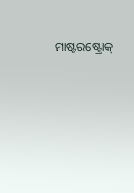ମାଷ୍ଟରଷ୍ଟ୍ରୋକ୍‌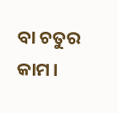ବା ଚତୁର କାମ।